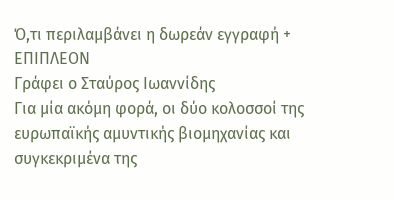Ό,τι περιλαμβάνει η δωρεάν εγγραφή + ΕΠΙΠΛΕΟΝ
Γράφει ο Σταύρος Ιωαννίδης
Για μία ακόμη φορά, οι δύο κολοσσοί της ευρωπαϊκής αμυντικής βιομηχανίας και συγκεκριμένα της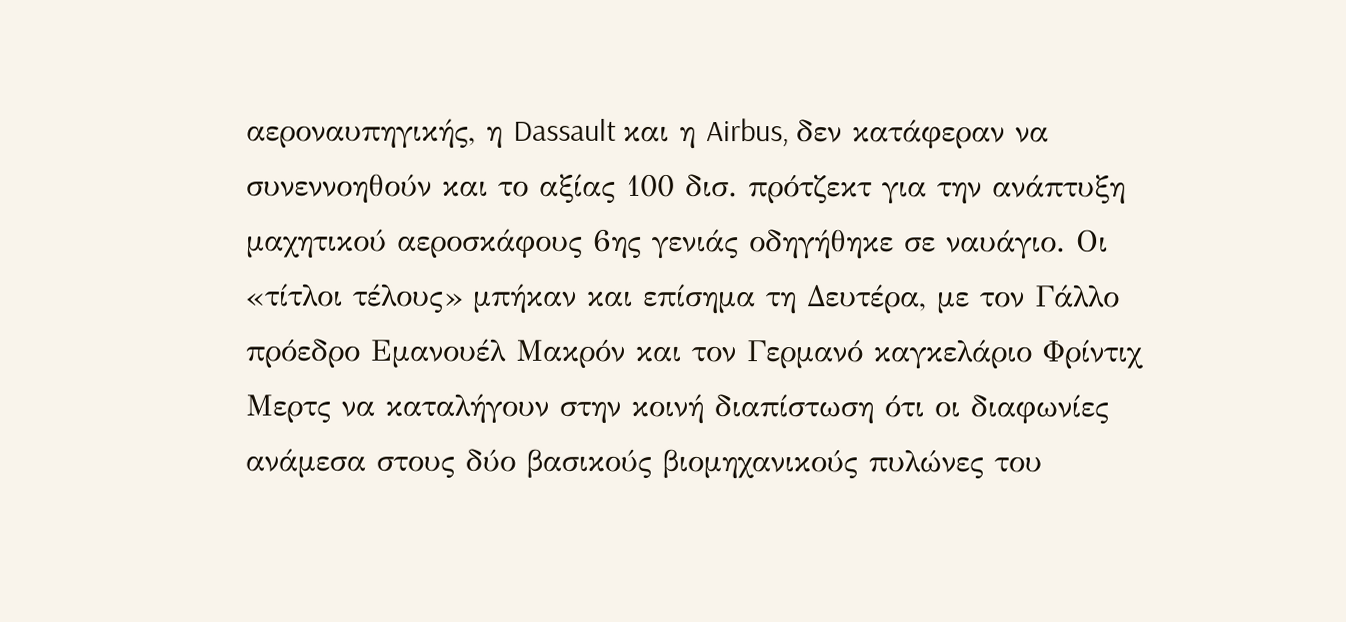αεροναυπηγικής, η Dassault και η Airbus, δεν κατάφεραν να συνεννοηθούν και το αξίας 100 δισ. πρότζεκτ για την ανάπτυξη μαχητικού αεροσκάφους 6ης γενιάς οδηγήθηκε σε ναυάγιο. Οι «τίτλοι τέλους» μπήκαν και επίσημα τη Δευτέρα, με τον Γάλλο πρόεδρο Εμανουέλ Μακρόν και τον Γερμανό καγκελάριο Φρίντιχ Μερτς να καταλήγουν στην κοινή διαπίστωση ότι οι διαφωνίες ανάμεσα στους δύο βασικούς βιομηχανικούς πυλώνες του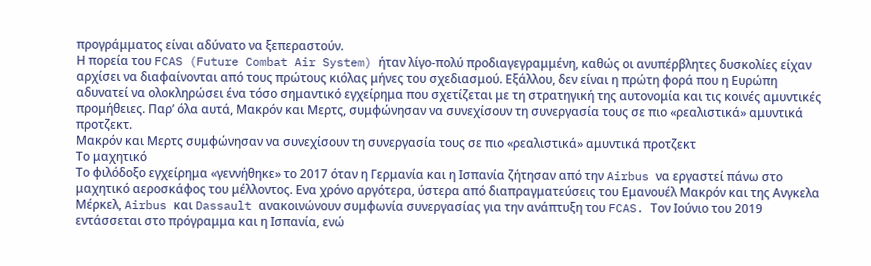προγράμματος είναι αδύνατο να ξεπεραστούν.
Η πορεία του FCAS (Future Combat Air System) ήταν λίγο-πολύ προδιαγεγραμμένη, καθώς οι ανυπέρβλητες δυσκολίες είχαν αρχίσει να διαφαίνονται από τους πρώτους κιόλας μήνες του σχεδιασμού. Εξάλλου, δεν είναι η πρώτη φορά που η Ευρώπη αδυνατεί να ολοκληρώσει ένα τόσο σημαντικό εγχείρημα που σχετίζεται με τη στρατηγική της αυτονομία και τις κοινές αμυντικές προμήθειες. Παρ’ όλα αυτά, Μακρόν και Μερτς, συμφώνησαν να συνεχίσουν τη συνεργασία τους σε πιο «ρεαλιστικά» αμυντικά προτζεκτ.
Μακρόν και Μερτς συμφώνησαν να συνεχίσουν τη συνεργασία τους σε πιο «ρεαλιστικά» αμυντικά προτζεκτ
Το μαχητικό
Το φιλόδοξο εγχείρημα «γεννήθηκε» το 2017 όταν η Γερμανία και η Ισπανία ζήτησαν από την Airbus να εργαστεί πάνω στο μαχητικό αεροσκάφος του μέλλοντος. Eνα χρόνο αργότερα, ύστερα από διαπραγματεύσεις του Εμανουέλ Μακρόν και της Aνγκελα Μέρκελ, Airbus και Dassault ανακοινώνουν συμφωνία συνεργασίας για την ανάπτυξη του FCAS. Τον Ιούνιο του 2019 εντάσσεται στο πρόγραμμα και η Ισπανία, ενώ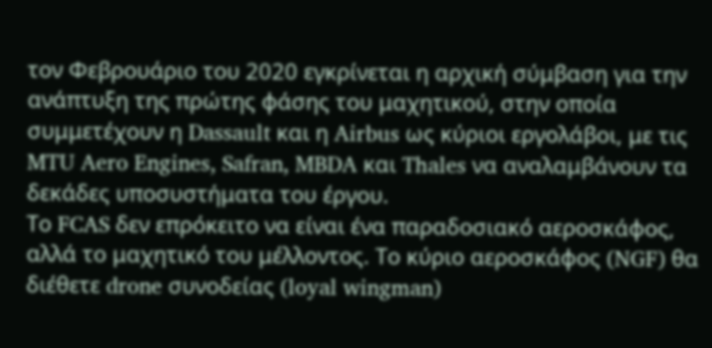τον Φεβρουάριο του 2020 εγκρίνεται η αρχική σύμβαση για την ανάπτυξη της πρώτης φάσης του μαχητικού, στην οποία συμμετέχουν η Dassault και η Airbus ως κύριοι εργολάβοι, με τις MTU Aero Engines, Safran, MBDA και Thales να αναλαμβάνουν τα δεκάδες υποσυστήματα του έργου.
Το FCAS δεν επρόκειτο να είναι ένα παραδοσιακό αεροσκάφος, αλλά το μαχητικό του μέλλοντος. Το κύριο αεροσκάφος (NGF) θα διέθετε drone συνοδείας (loyal wingman)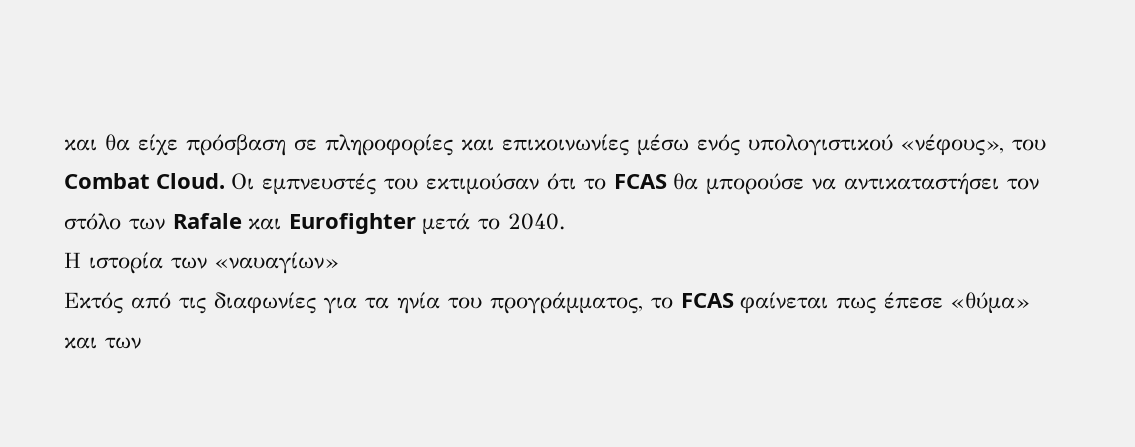και θα είχε πρόσβαση σε πληροφορίες και επικοινωνίες μέσω ενός υπολογιστικού «νέφους», του Combat Cloud. Οι εμπνευστές του εκτιμούσαν ότι το FCAS θα μπορούσε να αντικαταστήσει τον στόλο των Rafale και Eurofighter μετά το 2040.
Η ιστορία των «ναυαγίων»
Εκτός από τις διαφωνίες για τα ηνία του προγράμματος, το FCAS φαίνεται πως έπεσε «θύμα» και των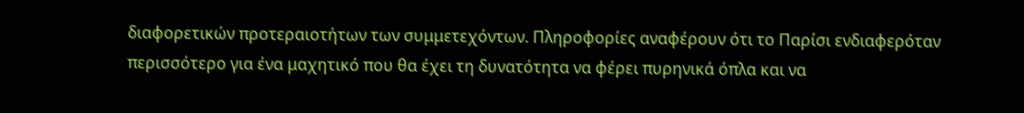διαφορετικών προτεραιοτήτων των συμμετεχόντων. Πληροφορίες αναφέρουν ότι το Παρίσι ενδιαφερόταν περισσότερο για ένα μαχητικό που θα έχει τη δυνατότητα να φέρει πυρηνικά όπλα και να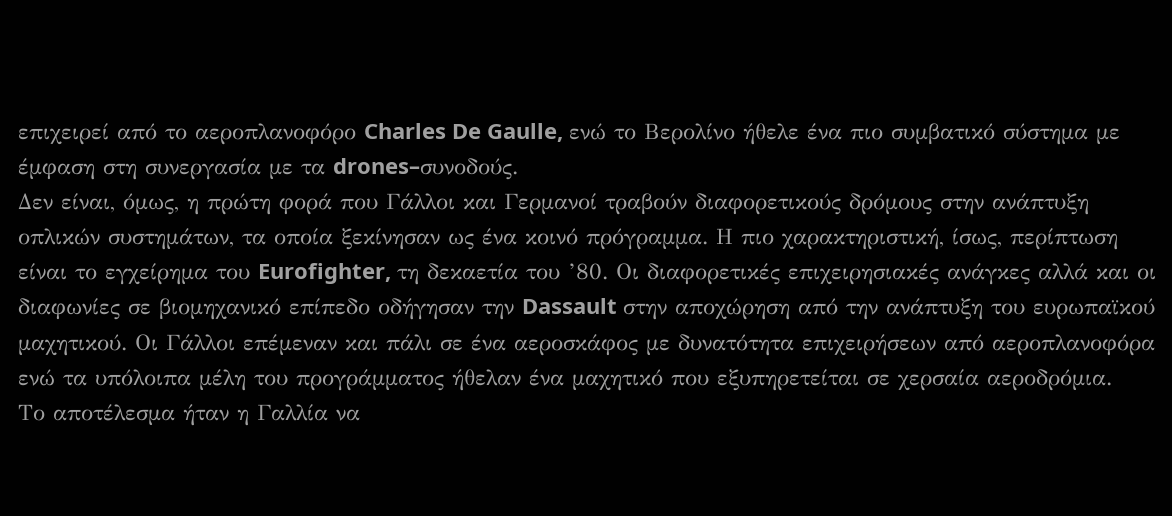επιχειρεί από το αεροπλανοφόρο Charles De Gaulle, ενώ το Βερολίνο ήθελε ένα πιο συμβατικό σύστημα με έμφαση στη συνεργασία με τα drones–συνοδούς.
Δεν είναι, όμως, η πρώτη φορά που Γάλλοι και Γερμανοί τραβούν διαφορετικούς δρόμους στην ανάπτυξη οπλικών συστημάτων, τα οποία ξεκίνησαν ως ένα κοινό πρόγραμμα. Η πιο χαρακτηριστική, ίσως, περίπτωση είναι το εγχείρημα του Eurofighter, τη δεκαετία του ’80. Οι διαφορετικές επιχειρησιακές ανάγκες αλλά και οι διαφωνίες σε βιομηχανικό επίπεδο οδήγησαν την Dassault στην αποχώρηση από την ανάπτυξη του ευρωπαϊκού μαχητικού. Οι Γάλλοι επέμεναν και πάλι σε ένα αεροσκάφος με δυνατότητα επιχειρήσεων από αεροπλανοφόρα ενώ τα υπόλοιπα μέλη του προγράμματος ήθελαν ένα μαχητικό που εξυπηρετείται σε χερσαία αεροδρόμια.
Το αποτέλεσμα ήταν η Γαλλία να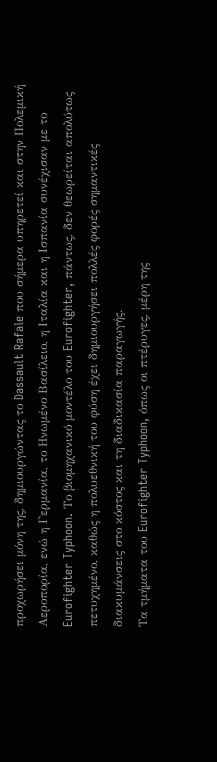προχωρήσει μόνη της, δημιουργώντας το Dassault Rafale που σήμερα υπηρετεί και στην Πολεμική Αεροπορία, ενώ η Γερμανία, το Ηνωμένο Βασίλειο, η Ιταλία και η Ισπανία συνέχισαν με το Eurofighter Typhoon. Το βιομηχανικό μοντέλο του Eurofighter, πάντως, δεν θεωρείται απολύτως πετυχημένο, καθώς η πολυεθνική του φύση έχει δημιουργήσει πολλές φορές σημαντικές διακυμάνσεις στο κόστος και τη διαδικασία παραγωγής.
Τα τμήματα του Eurofighter Typhoon, όπως οι πτέρυγες, μέρη της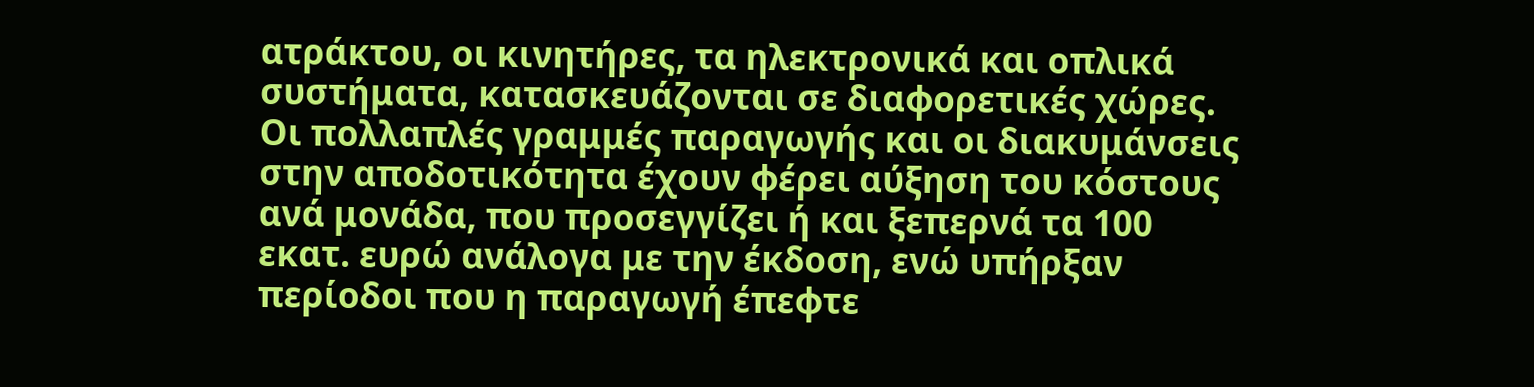ατράκτου, οι κινητήρες, τα ηλεκτρονικά και οπλικά συστήματα, κατασκευάζονται σε διαφορετικές χώρες. Οι πολλαπλές γραμμές παραγωγής και οι διακυμάνσεις στην αποδοτικότητα έχουν φέρει αύξηση του κόστους ανά μονάδα, που προσεγγίζει ή και ξεπερνά τα 100 εκατ. ευρώ ανάλογα με την έκδοση, ενώ υπήρξαν περίοδοι που η παραγωγή έπεφτε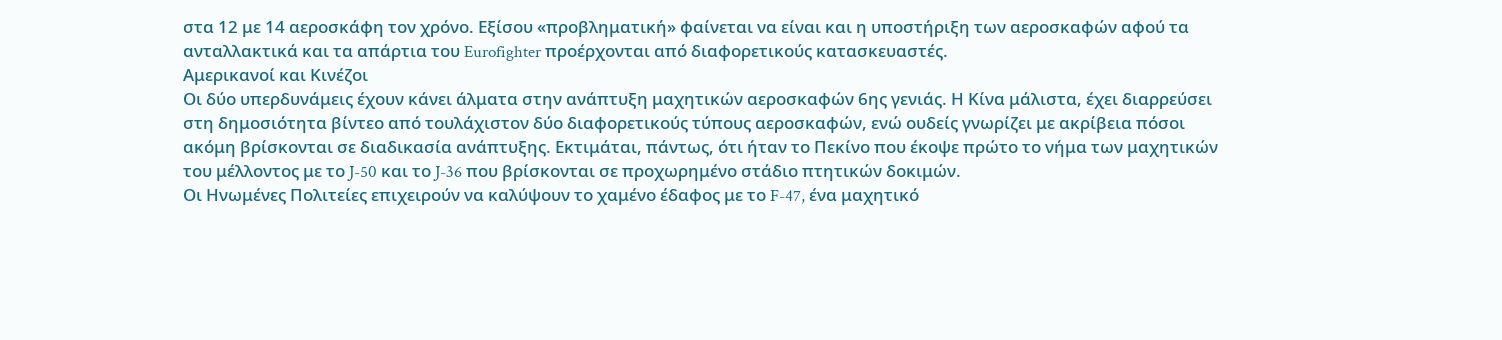στα 12 με 14 αεροσκάφη τον χρόνο. Εξίσου «προβληματική» φαίνεται να είναι και η υποστήριξη των αεροσκαφών αφού τα ανταλλακτικά και τα απάρτια του Eurofighter προέρχονται από διαφορετικούς κατασκευαστές.
Αμερικανοί και Κινέζοι
Οι δύο υπερδυνάμεις έχουν κάνει άλματα στην ανάπτυξη μαχητικών αεροσκαφών 6ης γενιάς. Η Κίνα μάλιστα, έχει διαρρεύσει στη δημοσιότητα βίντεο από τουλάχιστον δύο διαφορετικούς τύπους αεροσκαφών, ενώ ουδείς γνωρίζει με ακρίβεια πόσοι ακόμη βρίσκονται σε διαδικασία ανάπτυξης. Εκτιμάται, πάντως, ότι ήταν το Πεκίνο που έκοψε πρώτο το νήμα των μαχητικών του μέλλοντος με το J-50 και το J-36 που βρίσκονται σε προχωρημένο στάδιο πτητικών δοκιμών.
Οι Ηνωμένες Πολιτείες επιχειρούν να καλύψουν το χαμένο έδαφος με το F-47, ένα μαχητικό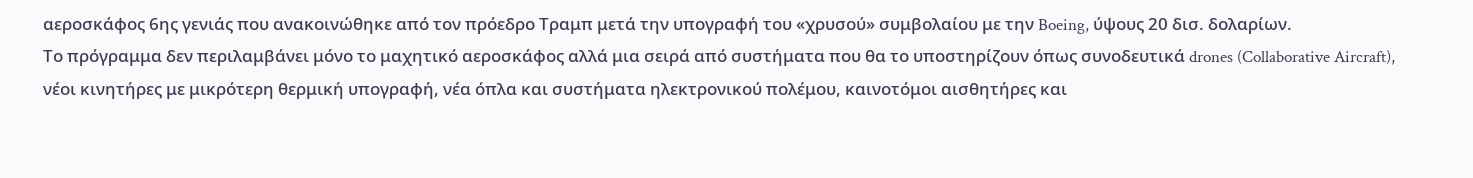αεροσκάφος 6ης γενιάς που ανακοινώθηκε από τον πρόεδρο Τραμπ μετά την υπογραφή του «χρυσού» συμβολαίου με την Boeing, ύψους 20 δισ. δολαρίων.
Το πρόγραμμα δεν περιλαμβάνει μόνο το μαχητικό αεροσκάφος αλλά μια σειρά από συστήματα που θα το υποστηρίζουν όπως συνοδευτικά drones (Collaborative Aircraft), νέοι κινητήρες με μικρότερη θερμική υπογραφή, νέα όπλα και συστήματα ηλεκτρονικού πολέμου, καινοτόμοι αισθητήρες και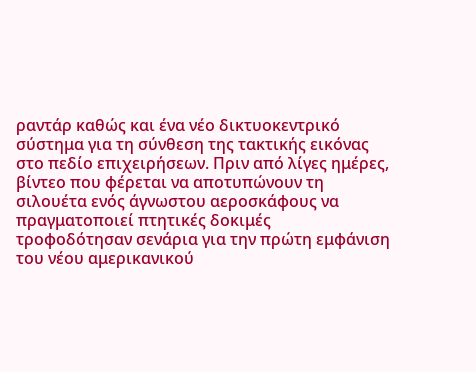ραντάρ καθώς και ένα νέο δικτυοκεντρικό σύστημα για τη σύνθεση της τακτικής εικόνας στο πεδίο επιχειρήσεων. Πριν από λίγες ημέρες, βίντεο που φέρεται να αποτυπώνουν τη σιλουέτα ενός άγνωστου αεροσκάφους να πραγματοποιεί πτητικές δοκιμές τροφοδότησαν σενάρια για την πρώτη εμφάνιση του νέου αμερικανικού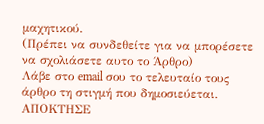μαχητικού.
(Πρέπει να συνδεθείτε για να μπορέσετε να σχολιάσετε αυτο το Άρθρο)
Λάβε στο email σου το τελευταίο τους άρθρο τη στιγμή που δημοσιεύεται.
ΑΠΟΚΤΗΣΕ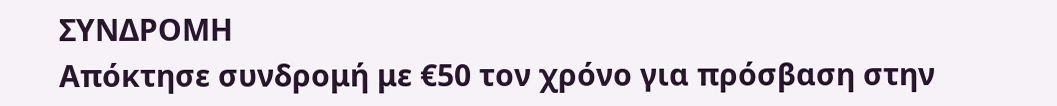ΣΥΝΔΡΟΜΗ
Απόκτησε συνδρομή με €50 τον χρόνο για πρόσβαση στην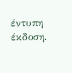έντυπη έκδοση.